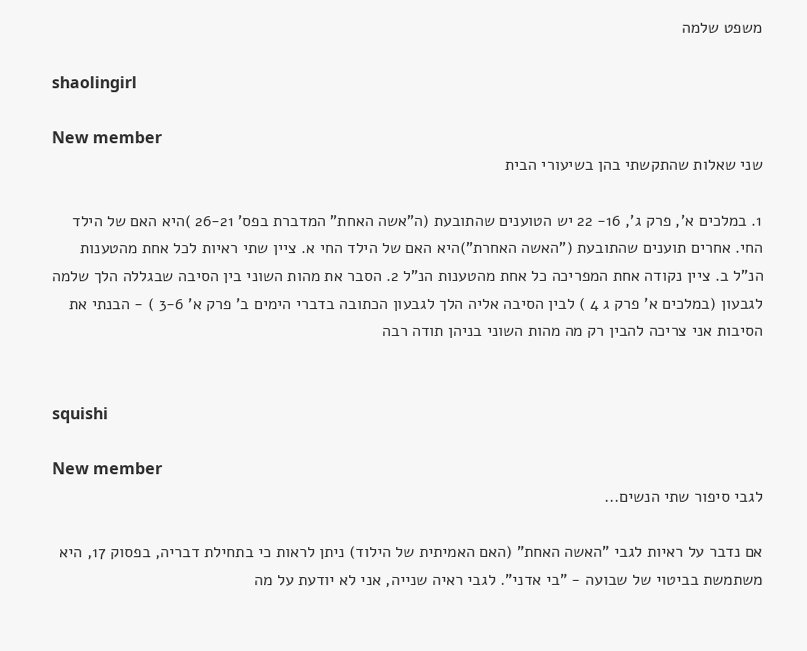משפט שלמה

shaolingirl

New member
שני שאלות שהתקשתי בהן בשיעורי הבית

1. במלכים א', פרק ג', 16- 22 יש הטוענים שהתובעת (ה"אשה האחת" המדברת בפס' 26-21 )היא האם של הילד החי. אחרים תוענים שהתובעת ("האשה האחרת")היא האם של הילד החי א. ציין שתי ראיות לכל אחת מהטענות הנ"ל ב. ציין נקודה אחת המפריכה כל אחת מהטענות הנ"ל 2. הסבר את מהות השוני בין הסיבה שבגללה הלך שלמה לגבעון (במלכים א' פרק ג 4 ) לבין הסיבה אליה הלך לגבעון הכתובה בדברי הימים ב' פרק א' 3-6 ) - הבנתי את הסיבות אני צריכה להבין רק מה מהות השוני בניהן תודה רבה


squishi

New member
לגבי סיפור שתי הנשים...

אם נדבר על ראיות לגבי "האשה האחת" (האם האמיתית של הילוד) ניתן לראות כי בתחילת דבריה, בפסוק 17, היא משתמשת בביטוי של שבועה - "בי אדני". לגבי ראיה שנייה, אני לא יודעת על מה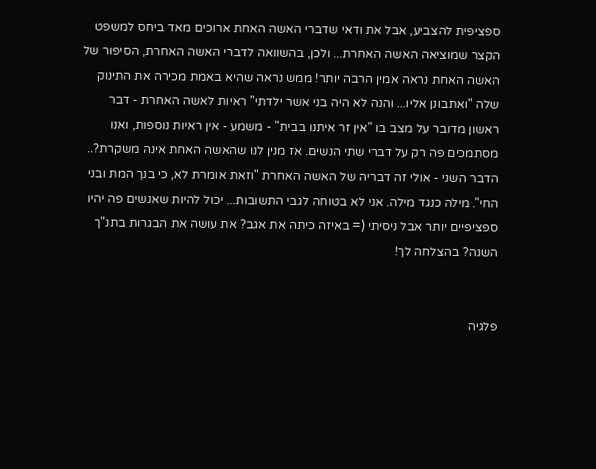ספציפית להצביע, אבל את ודאי שדברי האשה האחת ארוכים מאד ביחס למשפט הקצר שמוציאה האשה האחרת... ולכן, בהשוואה לדברי האשה האחרת, הסיפור של האשה האחת נראה אמין הרבה יותר! ממש נראה שהיא באמת מכירה את התינוק שלה "ואתבונן אליו... והנה לא היה בני אשר ילדתי" ראיות לאשה האחרת - דבר ראשון מדובר על מצב בו "אין זר איתנו בבית" - משמע - אין ראיות נוספות, ואנו מסתמכים פה רק על דברי שתי הנשים. אז מנין לנו שהאשה האחת אינה משקרת?.. הדבר השני - אולי זה דבריה של האשה האחרת "וזאת אומרת לא, כי בנך המת ובני החי". מילה כנגד מילה. אני לא בטוחה לגבי התשובות... יכול להיות שאנשים פה יהיו ספציפיים יותר אבל ניסיתי (= באיזה כיתה את אגב? את עושה את הבגרות בתנ"ך השנה? בהצלחה לך!


פלגיה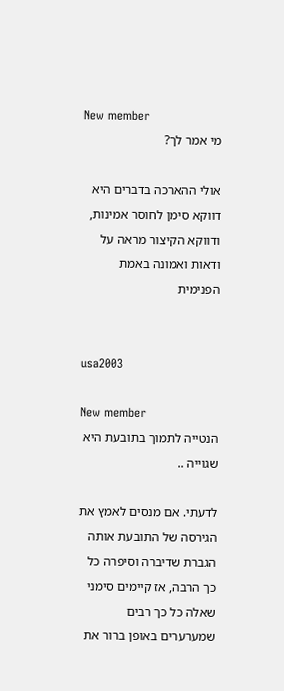New member
מי אמר לך?

אולי ההארכה בדברים היא דווקא סימן לחוסר אמינות, ודווקא הקיצור מראה על ודאות ואמונה באמת הפנימית


usa2003

New member
הנטייה לתמוך בתובעת היא שגוייה ..

לדעתי. אם מנסים לאמץ את הגירסה של התובעת אותה הגברת שדיברה וסיפרה כל כך הרבה, אז קיימים סימני שאלה כל כך רבים שמערערים באופן ברור את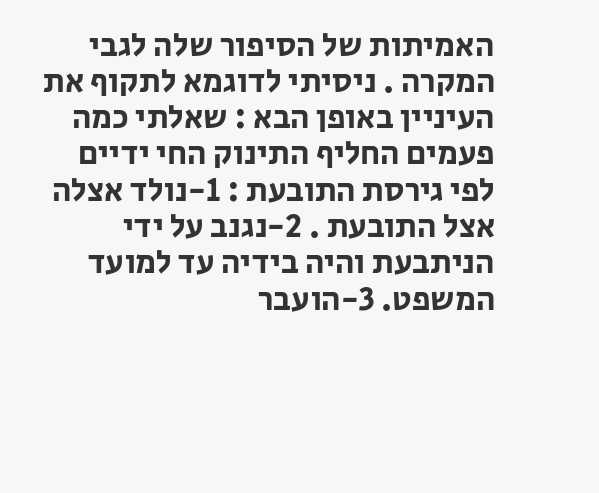האמיתות של הסיפור שלה לגבי המקרה . ניסיתי לדוגמא לתקוף את העיניין באופן הבא : שאלתי כמה פעמים החליף התינוק החי ידיים לפי גירסת התובעת : 1-נולד אצלה אצל התובעת . 2-נגנב על ידי הניתבעת והיה בידיה עד למועד המשפט. 3-הועבר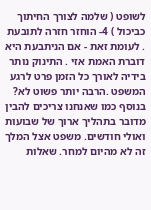לשופט ( שלמה לצורך החיתוך כביכול ) 4- הוחזר חזרה לתובעת . לעומת זאת - אם הניתבעת היא דוברת האמת אזי . התינוק נותר בידיה לאורך כל הזמן פרט לרגע המשפט .הרבה יותר פשוט לא? בנוסף כמו שאנחנו צריכים להבין מדובר בתהליך ארוך של שבועות ואולי חודשים. משפט אצל המלך זה לא מהיום למחר. שאלות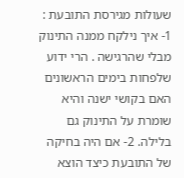שעולות מגירסת התובעת : 1- איך נילקח ממנה התינוק מבלי שהרגישה . הרי ידוע שלפחות בימים הראשונים האם בקושי ישנה והיא שומרת על התינוק גם בלילה. 2- אם היה בחיקה של התובעת כיצד הוצא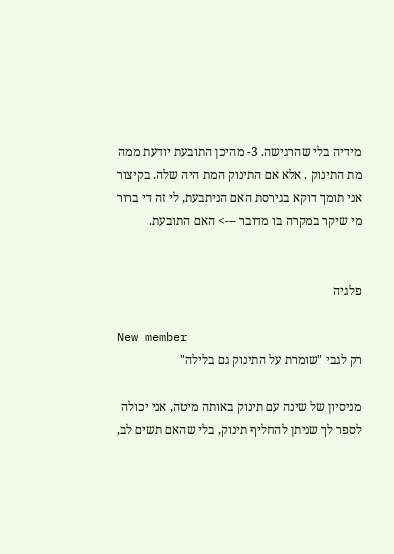מידיה בלי שהרגישה. 3- מהיכן התובעת יודעת ממה מת התינוק . אלא אם התינוק המת היה שלה. בקיצור אני תומך דוקא בגירסת האם הניתבעת, לי זה די ברור מי שיקר במקרה בו מדובר ---> האם התובעת.


פלגיה

New member
רק לגבי "שומרת על התינוק גם בלילה"

מניסיון של שינה עם תינוק באותה מיטה, אני יכולה לספר לך שניתן להחליף תינוק, בלי שהאם תשים לב,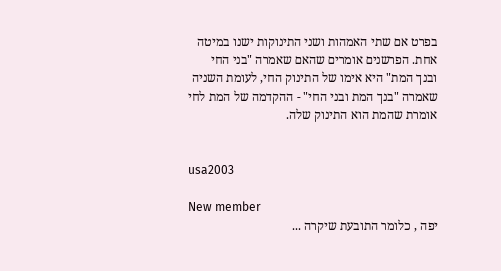בפרט אם שתי האמהות ושני התינוקות ישנו במיטה אחת. הפרשנים אומרים שהאם שאמרה "בני החי ובנך המת" היא אימו של התינוק החי, לעומת השניה שאמרה "בנך המת ובני החי" - ההקדמה של המת לחי אומרת שהמת הוא התינוק שלה.


usa2003

New member
יפה , כלומר התובעת שיקרה ...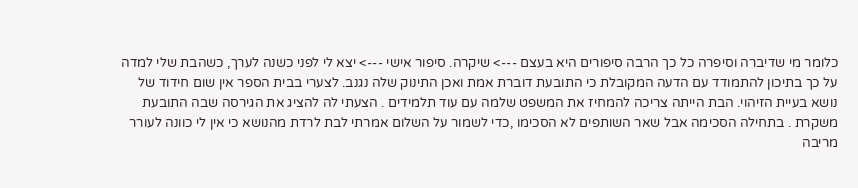כלומר מי שדיברה וסיפרה כל כך הרבה סיפורים היא בעצם ---> שיקרה. סיפור אישי ---> יצא לי לפני כשנה לערך, כשהבת שלי למדה על כך בתיכון להתמודד עם הדעה המקובלת כי התובעת דוברת אמת ואכן התינוק שלה נגנב. לצערי בבית הספר אין שום חידוד של נושא בעיית הזיהוי. הבת הייתה צריכה להמחיז את המשפט שלמה עם עוד תלמידים . הצעתי לה להציג את הגירסה שבה התובעת משקרת . בתחילה הסכימה אבל שאר השותפים לא הסכימו ,כדי לשמור על השלום אמרתי לבת לרדת מהנושא כי אין לי כוונה לעורר מריבה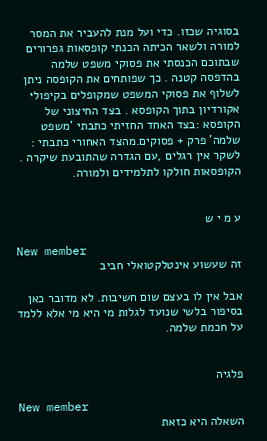בסוגיה שכזו. כדי ועל מנת להעביר את המסר למורה ולשאר הכיתה הכנתי קופסאות גפרורים שבתוכם הכנסתי את פסוקי משפט שלמה בהדפסה קטנה . כך שפותחים את הקופסה ניתן לשלוף את פסוקי המשפט שמקופלים בקיפולי אקורדיון בתוך הקופסא . בצד החיצוני של הקופסא :בצד האחד החזיתי כתבתי 'משפט שלמה' פרק + פסוקים.מהצד האחורי כתבתי : לשקר אין רגלים ,עם הגדרה שהתובעת שיקרה . הקופסאות חולקו לתלמידים ולמורה.


ע מ י ש

New member
זה שעשוע אינטלקטואלי חביב

אבל אין לו בעצם שום חשיבות. לא מדובר כאן בסיפור בלשי שנועד לגלות מי היא מי אלא ללמד על חכמת שלמה.


פלגיה

New member
השאלה היא כזאת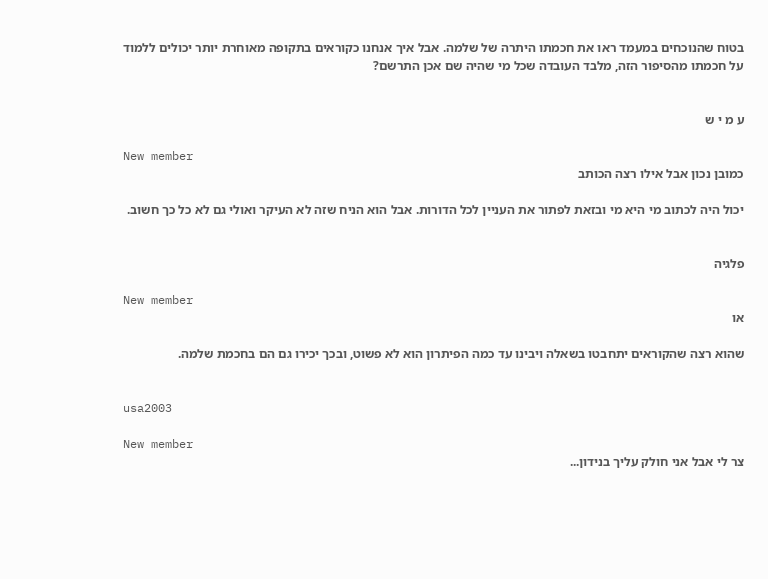בטוח שהנוכחים במעמד ראו את חכמתו היתרה של שלמה. אבל איך אנחנו כקוראים בתקופה מאוחרת יותר יכולים ללמוד על חכמתו מהסיפור הזה, מלבד העובדה שכל מי שהיה שם אכן התרשם?


ע מ י ש

New member
כמובן נכון אבל אילו רצה הכותב

יכול היה לכתוב מי היא מי ובזאת לפתור את העניין לכל הדורות. אבל הוא הניח שזה לא העיקר ואולי גם לא כל כך חשוב.


פלגיה

New member
או

שהוא רצה שהקוראים יתחבטו בשאלה ויבינו עד כמה הפיתרון הוא לא פשוט, ובכך יכירו גם הם בחכמת שלמה.


usa2003

New member
צר לי אבל אני חולק עליך בנידון...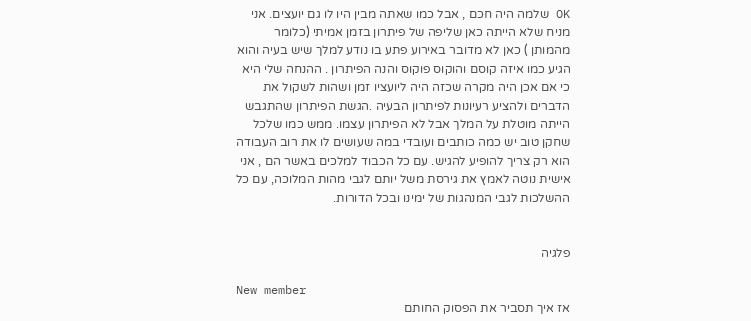OK שלמה היה חכם , אבל כמו שאתה מבין היו לו גם יועצים. אני מניח שלא הייתה כאן שליפה של פיתרון בזמן אמיתי (כלומר מהמותן ) כאן לא מדובר באירוע פתע בו נודע למלך שיש בעיה והוא הגיע כמו איזה קוסם והוקוס פוקוס והנה הפיתרון . ההנחה שלי היא כי אם אכן היה מקרה שכזה היה ליועציו זמן ושהות לשקול את הדברים ולהציע רעיונות לפיתרון הבעיה .הגשת הפיתרון שהתגבש הייתה מוטלת על המלך אבל לא הפיתרון עצמו. ממש כמו שלכל שחקן טוב יש כמה כותבים ועובדי במה שעושים לו את רוב העבודה הוא רק צריך להופיע להגיש. עם כל הכבוד למלכים באשר הם , אני אישית נוטה לאמץ את גירסת משל יותם לגבי מהות המלוכה, עם כל ההשלכות לגבי המנהגות של ימינו ובכל הדורות.


פלגיה

New member
אז איך תסביר את הפסוק החותם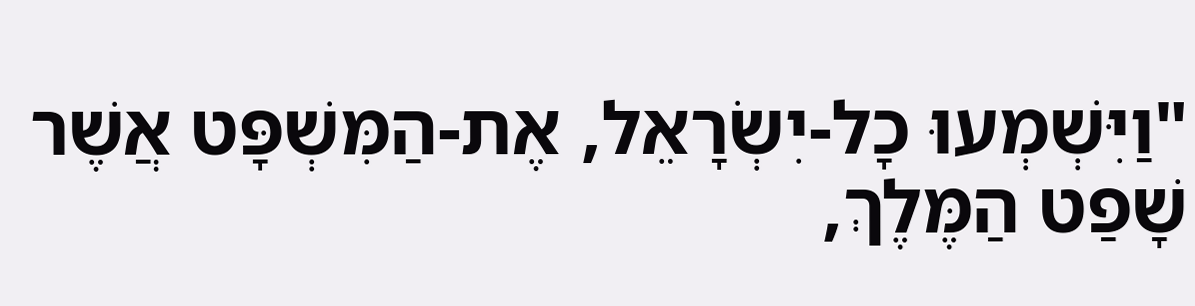"וַיִּשְׁמְעוּ כָל-יִשְׂרָאֵל, אֶת-הַמִּשְׁפָּט אֲשֶׁר שָׁפַט הַמֶּלֶךְ,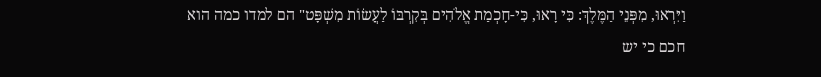וַיִּרְאוּ, מִפְּנֵי הַמֶּלֶךְ: כִּי רָאוּ, כִּי-חָכְמַת אֱלֹהִים בְּקִרְבּוֹ לַעֲשׂוֹת מִשְׁפָּט" הם למדו כמה הוא חכם כי יש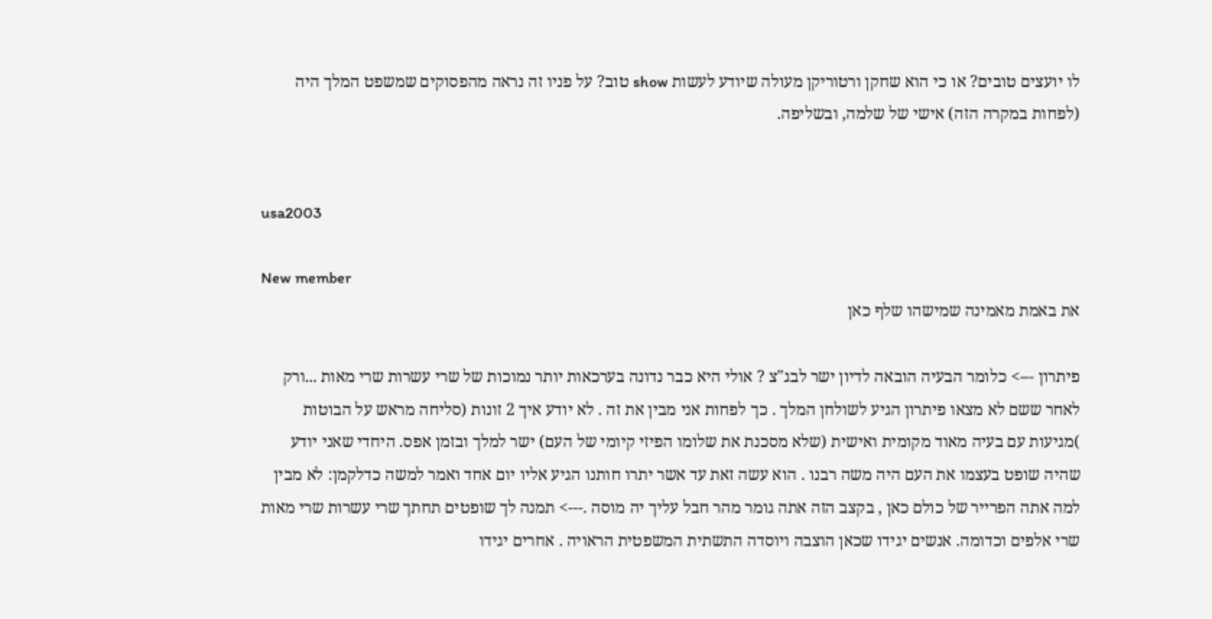לו יועצים טובים? או כי הוא שחקן ורטוריקן מעולה שיודע לעשות show טוב? על פניו זה נראה מהפסוקים שמשפט המלך היה (לפחות במקרה הזה) אישי של שלמה, ובשליפה.


usa2003

New member
את באמת מאמינה שמישהו שלף כאן

פיתרון ---> כלומר הבעיה הובאה לדיון ישר לבג"צ ? אולי היא כבר נדונה בערכאות יותר נמוכות של שרי עשרות שרי מאות ...ורק לאחר ששם לא מצאו פיתרון הגיע לשולחן המלך . כך לפחות אני מבין את זה . לא יודע איך 2 זונות (סליחה מראש על הבוטות )מגיעות עם בעיה מאוד מקומית ואישית (שלא מסכנת את שלומו הפיזי קיומי של העם) ישר למלך ובזמן אפס. היחדי שאני יודע שהיה שופט בעצמו את העם היה משה רבנו . הוא עשה זאת עד אשר יתרו חותנו הגיע אליו יום אחד ואמר למשה כדלקמן: לא מבין למה אתה הפרייר של כולם כאן , בקצב הזה אתה גומר מהר חבל עליך יה מוסה .---> תמנה לך שופטים תחתך שרי עשרות שרי מאות שרי אלפים וכדומה. אנשים יגידו שכאן הוצבה ויוסדה התשתית המשפטית הראויה . אחרים יגידו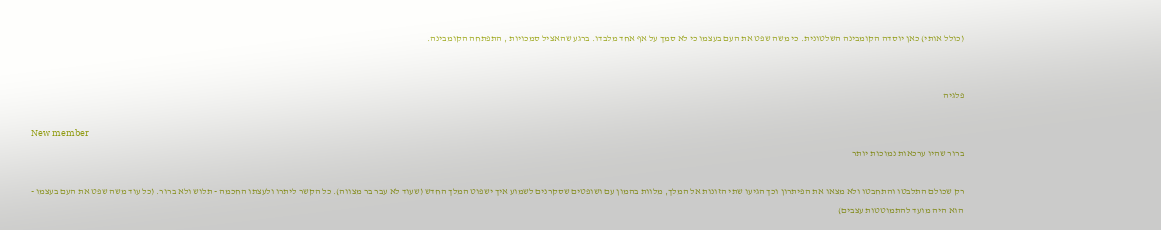(כולל אותי) כאן יוסדה הקומבינה השלטונית. כי משה שפט את העם בעצמו כי לא סמך על אף אחד מלבדו. ברגע שהאציל סמכויות , התפתחה הקומבינה.


פלגיה

New member
ברור שהיו ערכאות נמוכות יותר

רק שכולם התלבטו והתחבטו ולא מצאו את הפיתרון וכך הגיעו שתי הזונות אל המלך, מלוות בהמון עם ושופטים שסקרנים לשמוע איך ישפוט המלך החדש (שעוד לא עבר בר מצווה). כל הקשר ליתרו ולעצתו החכמה - תלוש ולא ברור. (כל עוד משה שפט את העם בעצמו - הוא היה מועד להתמוטטות עצבים)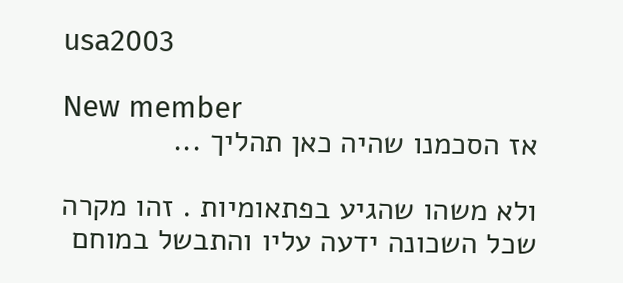usa2003

New member
אז הסכמנו שהיה כאן תהליך ...

ולא משהו שהגיע בפתאומיות . זהו מקרה שכל השכונה ידעה עליו והתבשל במוחם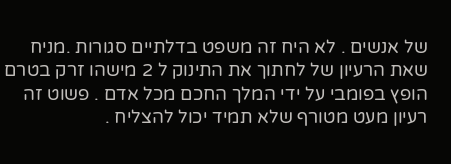של אנשים . לא היח זה משפט בדלתיים סגורות .מניח שאת הרעיון של לחתוך את התינוק ל 2 מישהו זרק בטרם הופץ בפומבי על ידי המלך החכם מכל אדם . פשוט זה רעיון מעט מטורף שלא תמיד יכול להצליח .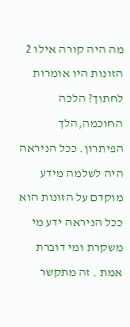מה היה קורה אילו 2 הזונות היו אומרות לחתוך? הלכה החוכמה,הלך הפיתרון. ככל הניראה היה לשלמה מידע מוקדם על הזונות הוא ככל הניראה ידע מי משקרת ומי דוברת אמת . זה מתקשר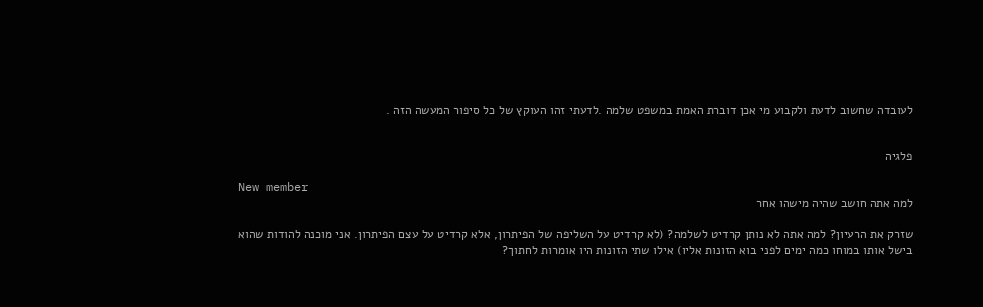לעובדה שחשוב לדעת ולקבוע מי אכן דוברת האמת במשפט שלמה .לדעתי זהו העוקץ של כל סיפור המעשה הזה .


פלגיה

New member
למה אתה חושב שהיה מישהו אחר

שזרק את הרעיון? למה אתה לא נותן קרדיט לשלמה? (לא קרדיט על השליפה של הפיתרון, אלא קרדיט על עצם הפיתרון. אני מוכנה להודות שהוא בישל אותו במוחו כמה ימים לפני בוא הזונות אליו) אילו שתי הזונות היו אומרות לחתוך?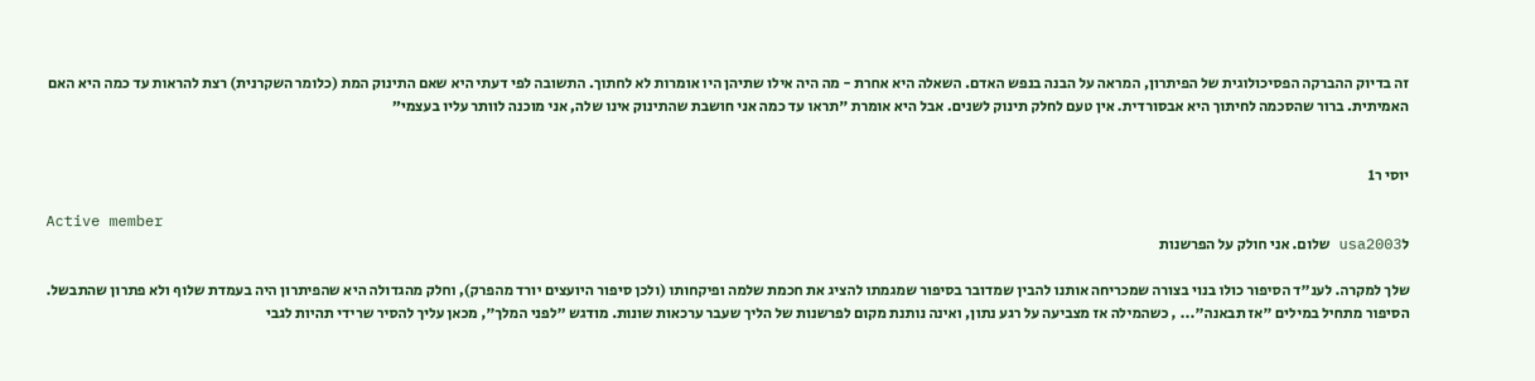זה בדיוק ההברקה הפסיכולוגית של הפיתרון, המראה על הבנה בנפש האדם. השאלה היא אחרת - מה היה אילו שתיהן היו אומרות לא לחתוך. התשובה לפי דעתי היא שאם התינוק המת (כלומר השקרנית) רצת להראות עד כמה היא האם האמיתית. ברור שהסכמה לחיתוך היא אבסורדית. אין טעם לחלק תינוק לשנים. אבל היא אומרת "תראו עד כמה אני חושבת שהתינוק אינו שלה, אני מוכנה לוותר עליו בעצמי"


יוסי ר1

Active member
לusa2003 שלום. אני חולק על הפרשנות

שלך למקרה. לענ"ד הסיפור כולו בנוי בצורה שמכריחה אותנו להבין שמדובר בסיפור שמגמתו להציג את חכמת שלמה ופיקחותו (ולכן סיפור היועצים יורד מהפרק), וחלק מהגדולה היא שהפיתרון היה בעמדת שלוף ולא פתרון שהתבשל. הסיפור מתחיל במילים "אז תבאנה"... , כשהמילה אז מצביעה על רגע נתון, ואינה נותנת מקום לפרשנות של הליך שעבר ערכאות שונות. מודגש "לפני המלך", מכאן עליך להסיר שרידי תהיות לגבי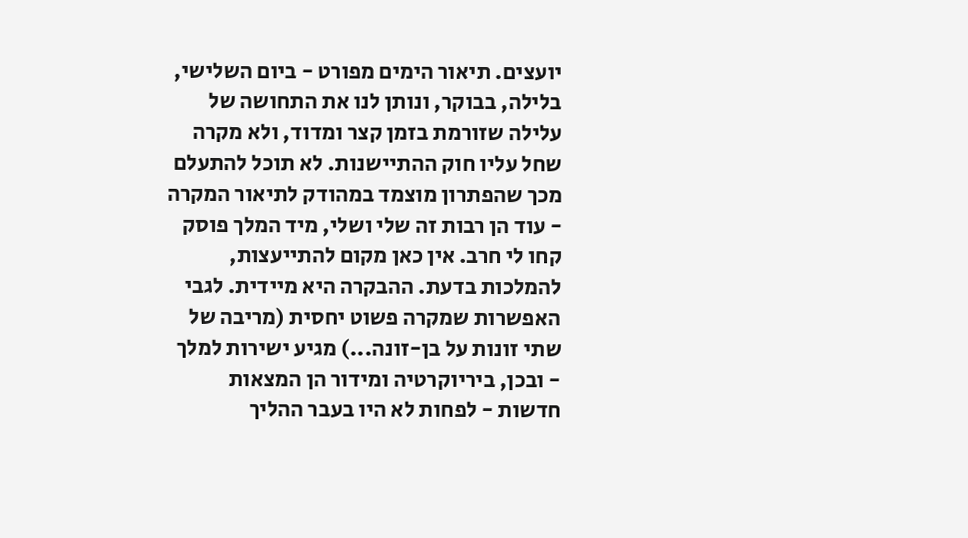יועצים. תיאור הימים מפורט - ביום השלישי, בלילה, בבוקר, ונותן לנו את התחושה של עלילה שזורמת בזמן קצר ומדוד, ולא מקרה שחל עליו חוק ההתיישנות. לא תוכל להתעלם מכך שהפתרון מוצמד במהודק לתיאור המקרה - עוד הן רבות זה שלי ושלי, מיד המלך פוסק קחו לי חרב. אין כאן מקום להתייעצות, להמלכות בדעת. ההבקרה היא מיידית. לגבי האפשרות שמקרה פשוט יחסית (מריבה של שתי זונות על בן-זונה...) מגיע ישירות למלך - ובכן, ביריוקרטיה ומידור הן המצאות חדשות - לפחות לא היו בעבר ההליך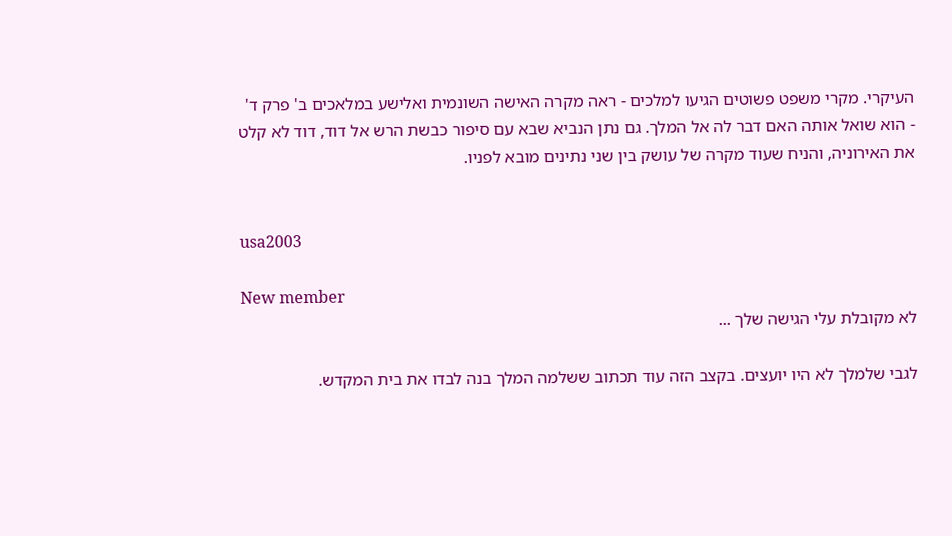העיקרי. מקרי משפט פשוטים הגיעו למלכים - ראה מקרה האישה השונמית ואלישע במלאכים ב' פרק ד' - הוא שואל אותה האם דבר לה אל המלך. גם נתן הנביא שבא עם סיפור כבשת הרש אל דוד, דוד לא קלט את האירוניה, והניח שעוד מקרה של עושק בין שני נתינים מובא לפניו.


usa2003

New member
לא מקובלת עלי הגישה שלך ...

לגבי שלמלך לא היו יועצים. בקצב הזה עוד תכתוב ששלמה המלך בנה לבדו את בית המקדש.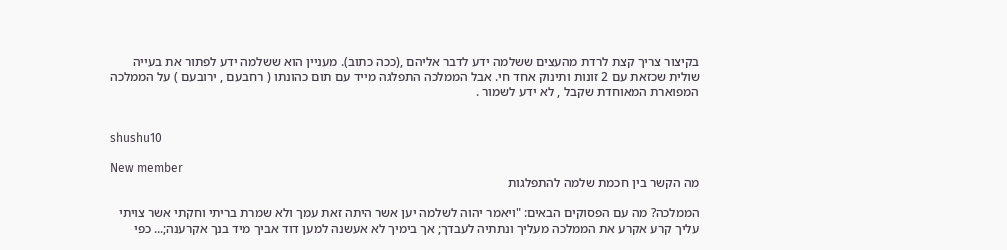בקיצור צריך קצת לרדת מהעצים ששלמה ידע לדבר אליהם ,(ככה כתוב). מעניין הוא ששלמה ידע לפתור את בעייה שולית שכזאת עם 2 זונות ותינוק אחד חי. אבל הממלכה התפלגה מייד עם תום כהונתו ( רחבעם , ירובעם ) על הממלכה המפוארת המאוחדת שקבל , לא ידע לשמור .


shushu10

New member
מה הקשר בין חכמת שלמה להתפלגות

הממלכה? מה עם הפסוקים הבאים: "ויאמר יהוה לשלמה יען אשר היתה זאת עמך ולא שמרת בריתי וחקתי אשר צויתי עליך קרע אקרע את הממלכה מעליך ונתתיה לעבדך; אך בימיך לא אעשנה למען דוד אביך מיד בנך אקרענה;... כפי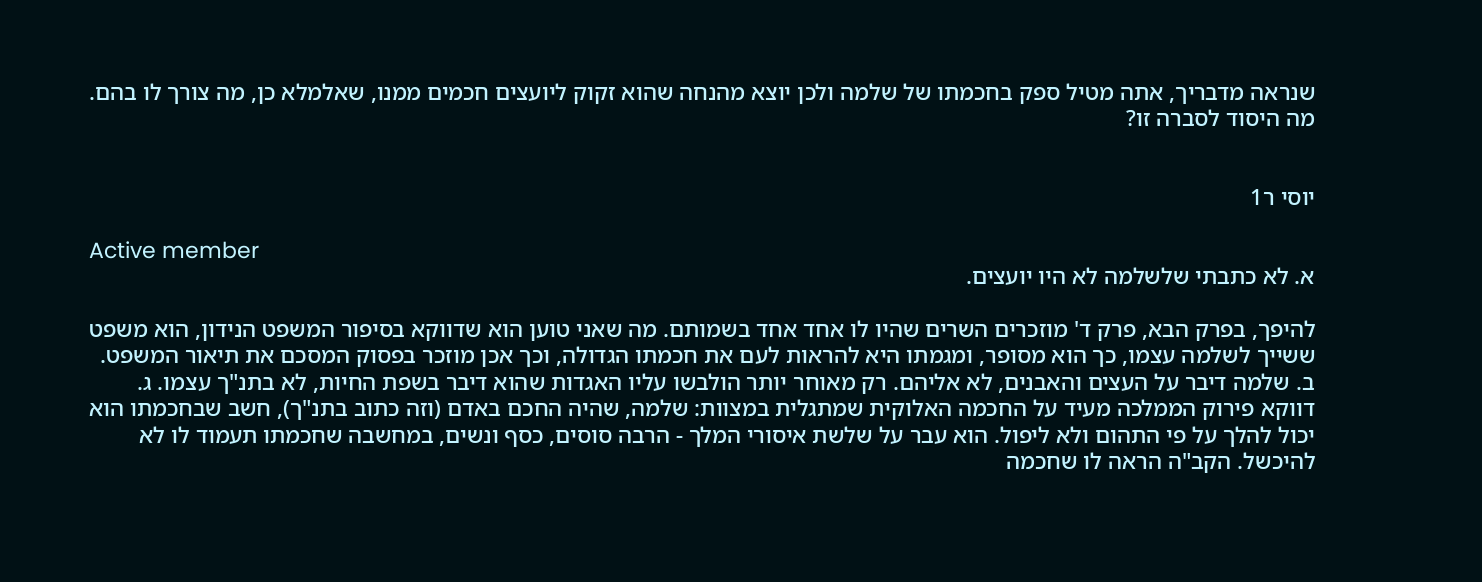שנראה מדבריך, אתה מטיל ספק בחכמתו של שלמה ולכן יוצא מהנחה שהוא זקוק ליועצים חכמים ממנו, שאלמלא כן, מה צורך לו בהם. מה היסוד לסברה זו?


יוסי ר1

Active member
א. לא כתבתי שלשלמה לא היו יועצים.

להיפך, בפרק הבא, פרק ד' מוזכרים השרים שהיו לו אחד אחד בשמותם. מה שאני טוען הוא שדווקא בסיפור המשפט הנידון, הוא משפט ששייך לשלמה עצמו, כך הוא מסופר, ומגמתו היא להראות לעם את חכמתו הגדולה, וכך אכן מוזכר בפסוק המסכם את תיאור המשפט. ב. שלמה דיבר על העצים והאבנים, לא אליהם. רק מאוחר יותר הולבשו עליו האגדות שהוא דיבר בשפת החיות, לא בתנ"ך עצמו. ג. דווקא פירוק הממלכה מעיד על החכמה האלוקית שמתגלית במצוות: שלמה, שהיה החכם באדם (וזה כתוב בתנ"ך), חשב שבחכמתו הוא יכול להלך על פי התהום ולא ליפול. הוא עבר על שלשת איסורי המלך - הרבה סוסים, כסף ונשים, במחשבה שחכמתו תעמוד לו לא להיכשל. הקב"ה הראה לו שחכמה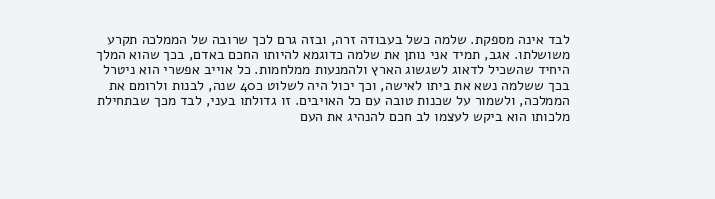לבד אינה מספקת. שלמה כשל בעבודה זרה, ובזה גרם לכך שרובה של הממלכה תקרע משושלתו. אגב, תמיד אני נותן את שלמה כדוגמא להיותו החכם באדם, בכך שהוא המלך היחיד שהשכיל לדאוג לשגשוג הארץ ולהמנעות ממלחמות. כל אוייב אפשרי הוא ניטרל בכך ששלמה נשא את ביתו לאישה, וכך יכול היה לשלוט כ40 שנה, לבנות ולרומם את הממלכה, ולשמור על שכנות טובה עם כל האויבים. זו גדולתו בעני, לבד מכך שבתחילת מלכותו הוא ביקש לעצמו לב חכם להנהיג את העם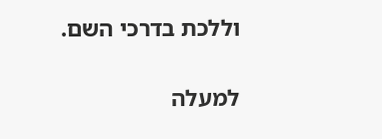וללכת בדרכי השם.

למעלה